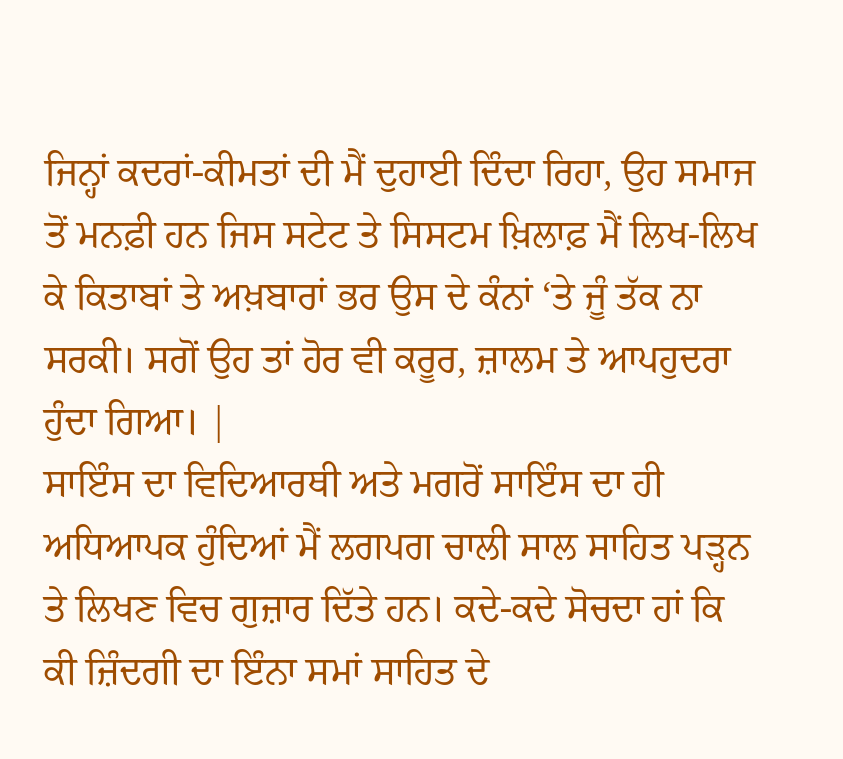ਜਿਨ੍ਹਾਂ ਕਦਰਾਂ-ਕੀਮਤਾਂ ਦੀ ਮੈਂ ਦੁਹਾਈ ਦਿੰਦਾ ਰਿਹਾ, ਉਹ ਸਮਾਜ ਤੋਂ ਮਨਫ਼ੀ ਹਨ ਜਿਸ ਸਟੇਟ ਤੇ ਸਿਸਟਮ ਖ਼ਿਲਾਫ਼ ਮੈਂ ਲਿਖ-ਲਿਖ ਕੇ ਕਿਤਾਬਾਂ ਤੇ ਅਖ਼ਬਾਰਾਂ ਭਰ ਉਸ ਦੇ ਕੰਨਾਂ ‘ਤੇ ਜੂੰ ਤੱਕ ਨਾ ਸਰਕੀ। ਸਗੋਂ ਉਹ ਤਾਂ ਹੋਰ ਵੀ ਕਰੂਰ, ਜ਼ਾਲਮ ਤੇ ਆਪਹੁਦਰਾ ਹੁੰਦਾ ਗਿਆ। |
ਸਾਇੰਸ ਦਾ ਵਿਦਿਆਰਥੀ ਅਤੇ ਮਗਰੋਂ ਸਾਇੰਸ ਦਾ ਹੀ ਅਧਿਆਪਕ ਹੁੰਦਿਆਂ ਮੈਂ ਲਗਪਗ ਚਾਲੀ ਸਾਲ ਸਾਹਿਤ ਪੜ੍ਹਨ ਤੇ ਲਿਖਣ ਵਿਚ ਗੁਜ਼ਾਰ ਦਿੱਤੇ ਹਨ। ਕਦੇ-ਕਦੇ ਸੋਚਦਾ ਹਾਂ ਕਿ ਕੀ ਜ਼ਿੰਦਗੀ ਦਾ ਇੰਨਾ ਸਮਾਂ ਸਾਹਿਤ ਦੇ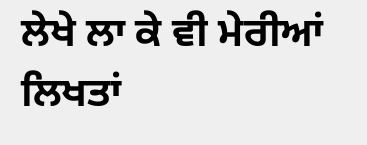ਲੇਖੇ ਲਾ ਕੇ ਵੀ ਮੇਰੀਆਂ ਲਿਖਤਾਂ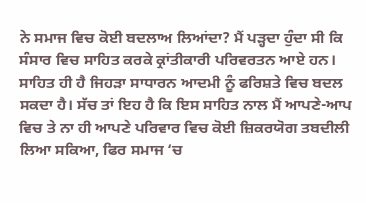ਨੇ ਸਮਾਜ ਵਿਚ ਕੋਈ ਬਦਲਾਅ ਲਿਆਂਦਾ? ਮੈਂ ਪੜ੍ਹਦਾ ਹੁੰਦਾ ਸੀ ਕਿ ਸੰਸਾਰ ਵਿਚ ਸਾਹਿਤ ਕਰਕੇ ਕ੍ਰਾਂਤੀਕਾਰੀ ਪਰਿਵਰਤਨ ਆਏ ਹਨ। ਸਾਹਿਤ ਹੀ ਹੈ ਜਿਹੜਾ ਸਾਧਾਰਨ ਆਦਮੀ ਨੂੰ ਫਰਿਸ਼ਤੇ ਵਿਚ ਬਦਲ ਸਕਦਾ ਹੈ। ਸੱਚ ਤਾਂ ਇਹ ਹੈ ਕਿ ਇਸ ਸਾਹਿਤ ਨਾਲ ਮੈਂ ਆਪਣੇ-ਆਪ ਵਿਚ ਤੇ ਨਾ ਹੀ ਆਪਣੇ ਪਰਿਵਾਰ ਵਿਚ ਕੋਈ ਜ਼ਿਕਰਯੋਗ ਤਬਦੀਲੀ ਲਿਆ ਸਕਿਆ, ਫਿਰ ਸਮਾਜ ‘ਚ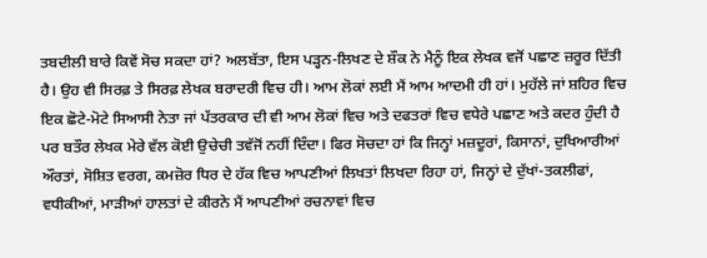ਤਬਦੀਲੀ ਬਾਰੇ ਕਿਵੇਂ ਸੋਚ ਸਕਦਾ ਹਾਂ? ਅਲਬੱਤਾ, ਇਸ ਪੜ੍ਹਨ-ਲਿਖਣ ਦੇ ਸ਼ੌਕ ਨੇ ਮੈਨੂੰ ਇਕ ਲੇਖਕ ਵਜੋਂ ਪਛਾਣ ਜ਼ਰੂਰ ਦਿੱਤੀ ਹੈ। ਉਹ ਵੀ ਸਿਰਫ਼ ਤੇ ਸਿਰਫ਼ ਲੇਖਕ ਬਰਾਦਰੀ ਵਿਚ ਹੀ। ਆਮ ਲੋਕਾਂ ਲਈ ਮੈਂ ਆਮ ਆਦਮੀ ਹੀ ਹਾਂ। ਮੁਹੱਲੇ ਜਾਂ ਸ਼ਹਿਰ ਵਿਚ ਇਕ ਛੋਟੇ-ਮੋਟੇ ਸਿਆਸੀ ਨੇਤਾ ਜਾਂ ਪੱਤਰਕਾਰ ਦੀ ਵੀ ਆਮ ਲੋਕਾਂ ਵਿਚ ਅਤੇ ਦਫਤਰਾਂ ਵਿਚ ਵਧੇਰੇ ਪਛਾਣ ਅਤੇ ਕਦਰ ਹੁੰਦੀ ਹੈ ਪਰ ਬਤੌਰ ਲੇਖਕ ਮੇਰੇ ਵੱਲ ਕੋਈ ਉਚੇਚੀ ਤਵੱਜੋਂ ਨਹੀਂ ਦਿੰਦਾ। ਫਿਰ ਸੋਚਦਾ ਹਾਂ ਕਿ ਜਿਨ੍ਹਾਂ ਮਜ਼ਦੂਰਾਂ, ਕਿਸਾਨਾਂ, ਦੁਖਿਆਰੀਆਂ ਔਰਤਾਂ, ਸੋਸ਼ਿਤ ਵਰਗ, ਕਮਜ਼ੋਰ ਧਿਰ ਦੇ ਹੱਕ ਵਿਚ ਆਪਣੀਆਂ ਲਿਖਤਾਂ ਲਿਖਦਾ ਰਿਹਾ ਹਾਂ, ਜਿਨ੍ਹਾਂ ਦੇ ਦੁੱਖਾਂ-ਤਕਲੀਫਾਂ, ਵਧੀਕੀਆਂ, ਮਾੜੀਆਂ ਹਾਲਤਾਂ ਦੇ ਕੀਰਨੇ ਮੈਂ ਆਪਣੀਆਂ ਰਚਨਾਵਾਂ ਵਿਚ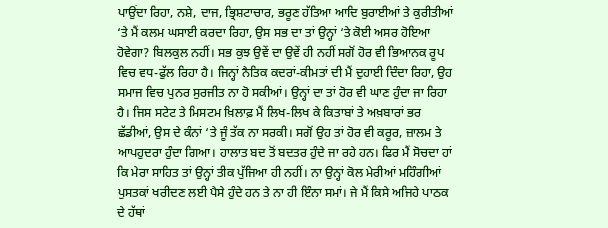ਪਾਉਂਦਾ ਰਿਹਾ, ਨਸ਼ੇ, ਦਾਜ, ਭ੍ਰਿਸ਼ਟਾਚਾਰ, ਭਰੂਣ ਹੱਤਿਆ ਆਦਿ ਬੁਰਾਈਆਂ ਤੇ ਕੁਰੀਤੀਆਂ ‘ਤੇ ਮੈਂ ਕਲਮ ਘਸਾਈ ਕਰਦਾ ਰਿਹਾ, ਉਸ ਸਭ ਦਾ ਤਾਂ ਉਨ੍ਹਾਂ ‘ਤੇ ਕੋਈ ਅਸਰ ਹੋਇਆ ਹੋਵੇਗਾ? ਬਿਲਕੁਲ ਨਹੀਂ। ਸਭ ਕੁਝ ਉਵੇਂ ਦਾ ਉਵੇਂ ਹੀ ਨਹੀਂ ਸਗੋਂ ਹੋਰ ਵੀ ਭਿਆਨਕ ਰੂਪ ਵਿਚ ਵਧ-ਫੁੱਲ ਰਿਹਾ ਹੈ। ਜਿਨ੍ਹਾਂ ਨੈਤਿਕ ਕਦਰਾਂ-ਕੀਮਤਾਂ ਦੀ ਮੈਂ ਦੁਹਾਈ ਦਿੰਦਾ ਰਿਹਾ, ਉਹ ਸਮਾਜ ਵਿਚ ਪੁਨਰ ਸੁਰਜੀਤ ਨਾ ਹੋ ਸਕੀਆਂ। ਉਨ੍ਹਾਂ ਦਾ ਤਾਂ ਹੋਰ ਵੀ ਘਾਣ ਹੁੰਦਾ ਜਾ ਰਿਹਾ ਹੈ। ਜਿਸ ਸਟੇਟ ਤੇ ਮਿਸਟਮ ਖ਼ਿਲਾਫ਼ ਮੈਂ ਲਿਖ-ਲਿਖ ਕੇ ਕਿਤਾਬਾਂ ਤੇ ਅਖ਼ਬਾਰਾਂ ਭਰ ਛੱਡੀਆਂ, ਉਸ ਦੇ ਕੰਨਾਂ ‘ਤੇ ਜੂੰ ਤੱਕ ਨਾ ਸਰਕੀ। ਸਗੋਂ ਉਹ ਤਾਂ ਹੋਰ ਵੀ ਕਰੂਰ, ਜ਼ਾਲਮ ਤੇ ਆਪਹੁਦਰਾ ਹੁੰਦਾ ਗਿਆ। ਹਾਲਾਤ ਬਦ ਤੋਂ ਬਦਤਰ ਹੁੰਦੇ ਜਾ ਰਹੇ ਹਨ। ਫਿਰ ਮੈਂ ਸੋਚਦਾ ਹਾਂ ਕਿ ਮੇਰਾ ਸਾਹਿਤ ਤਾਂ ਉਨ੍ਹਾਂ ਤੀਕ ਪੁੱਜਿਆ ਹੀ ਨਹੀਂ। ਨਾ ਉਨ੍ਹਾਂ ਕੋਲ ਮੇਰੀਆਂ ਮਹਿੰਗੀਆਂ ਪੁਸਤਕਾਂ ਖਰੀਦਣ ਲਈ ਪੈਸੇ ਹੁੰਦੇ ਹਨ ਤੇ ਨਾ ਹੀ ਇੰਨਾ ਸਮਾਂ। ਜੇ ਮੈਂ ਕਿਸੇ ਅਜਿਹੇ ਪਾਠਕ ਦੇ ਹੱਥਾਂ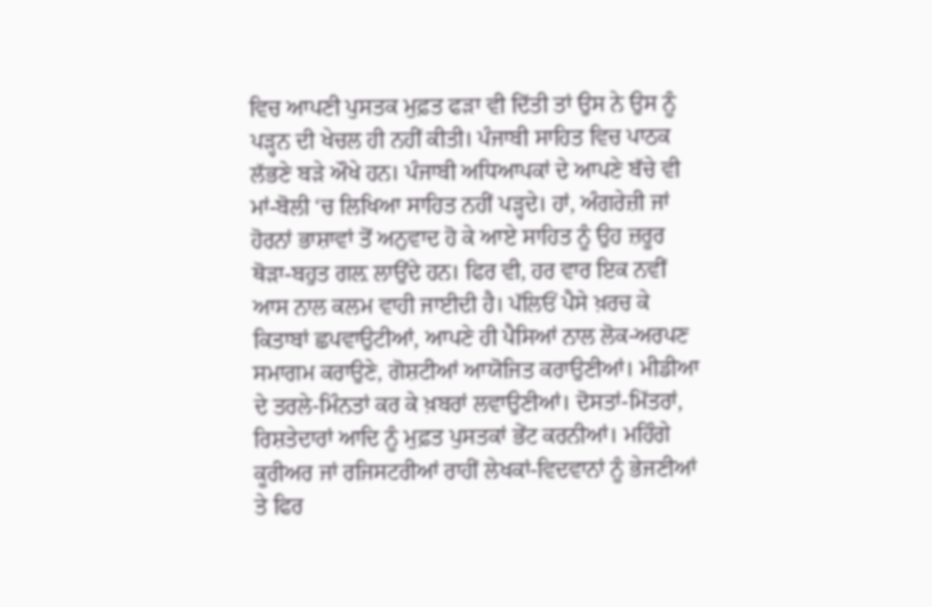ਵਿਚ ਆਪਣੀ ਪੁਸਤਕ ਮੁਫ਼ਤ ਫੜਾ ਵੀ ਦਿੱਤੀ ਤਾਂ ਉਸ ਨੇ ਉਸ ਨੂੰ ਪੜ੍ਹਨ ਦੀ ਖੇਚਲ ਹੀ ਨਹੀਂ ਕੀਤੀ। ਪੰਜਾਬੀ ਸਾਹਿਤ ਵਿਚ ਪਾਠਕ ਲੱਭਣੇ ਬੜੇ ਔਖੇ ਹਨ। ਪੰਜਾਬੀ ਅਧਿਆਪਕਾਂ ਦੇ ਆਪਣੇ ਬੱਚੇ ਵੀ ਮਾਂ-ਬੋਲੀ ‘ਚ ਲਿਖਿਆ ਸਾਹਿਤ ਨਹੀਂ ਪੜ੍ਹਦੇ। ਹਾਂ, ਅੰਗਰੇਜ਼ੀ ਜਾਂ ਹੋਰਨਾਂ ਭਾਸ਼ਾਵਾਂ ਤੋਂ ਅਨੁਵਾਦ ਹੋ ਕੇ ਆਏ ਸਾਹਿਤ ਨੂੰ ਉਹ ਜ਼ਰੂਰ ਥੋੜਾ-ਬਹੁਤ ਗਲ਼ ਲਾਉਂਦੇ ਹਨ। ਫਿਰ ਵੀ, ਹਰ ਵਾਰ ਇਕ ਨਵੀਂ ਆਸ ਨਾਲ ਕਲਮ ਵਾਹੀ ਜਾਈਦੀ ਹੈ। ਪੱਲਿਓਂ ਪੈਸੇ ਖ਼ਰਚ ਕੇ ਕਿਤਾਬਾਂ ਛਪਵਾਉਟੀਆਂ, ਆਪਣੇ ਹੀ ਪੈਸਿਆਂ ਨਾਲ ਲੋਕ-ਅਰਪਣ ਸਮਾਗਮ ਕਰਾਉਣੇ, ਗੋਸ਼ਟੀਆਂ ਆਯੋਜਿਤ ਕਰਾਉਣੀਆਂ। ਮੀਡੀਆ ਦੇ ਤਰਲੇ-ਮਿੰਨਤਾਂ ਕਰ ਕੇ ਖ਼ਬਰਾਂ ਲਵਾਉਣੀਆਂ। ਦੋਸਤਾਂ-ਮਿੱਤਰਾਂ, ਰਿਸ਼ਤੇਦਾਰਾਂ ਆਦਿ ਨੂੰ ਮੁਫ਼ਤ ਪੁਸਤਕਾਂ ਭੇਂਟ ਕਰਨੀਆਂ। ਮਹਿੰਗੇ ਕੂਰੀਅਰ ਜਾਂ ਰਜਿਸਟਰੀਆਂ ਰਾਹੀਂ ਲੇਖਕਾਂ-ਵਿਦਵਾਨਾਂ ਨੂੰ ਭੇਜਣੀਆਂ ਤੇ ਫਿਰ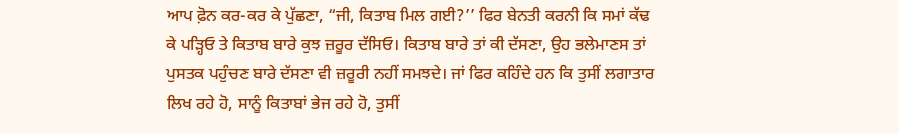ਆਪ ਫ਼ੋਨ ਕਰ-ਕਰ ਕੇ ਪੁੱਛਣਾ, “ਜੀ, ਕਿਤਾਬ ਮਿਲ ਗਈ?’’ ਫਿਰ ਬੇਨਤੀ ਕਰਨੀ ਕਿ ਸਮਾਂ ਕੱਢ ਕੇ ਪੜ੍ਹਿਓ ਤੇ ਕਿਤਾਬ ਬਾਰੇ ਕੁਝ ਜ਼ਰੂਰ ਦੱਸਿਓ। ਕਿਤਾਬ ਬਾਰੇ ਤਾਂ ਕੀ ਦੱਸਣਾ, ਉਹ ਭਲੇਮਾਣਸ ਤਾਂ ਪੁਸਤਕ ਪਹੁੰਚਣ ਬਾਰੇ ਦੱਸਣਾ ਵੀ ਜ਼ਰੂਰੀ ਨਹੀਂ ਸਮਝਦੇ। ਜਾਂ ਫਿਰ ਕਹਿੰਦੇ ਹਨ ਕਿ ਤੁਸੀਂ ਲਗਾਤਾਰ ਲਿਖ ਰਹੇ ਹੋ, ਸਾਨੂੰ ਕਿਤਾਬਾਂ ਭੇਜ ਰਹੇ ਹੋ, ਤੁਸੀਂ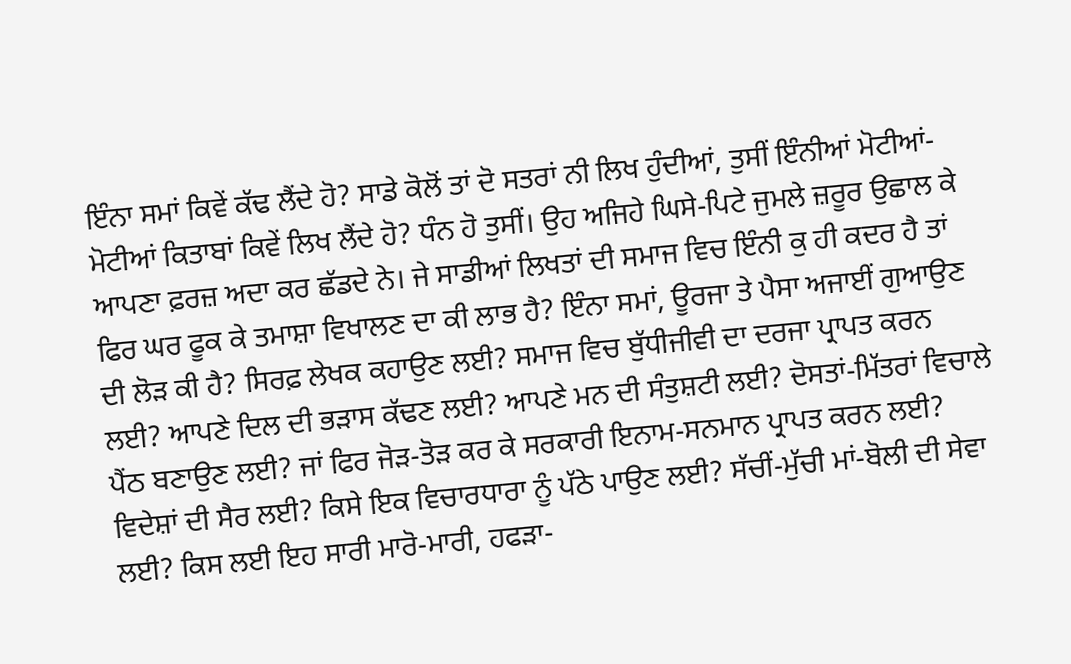ਇੰਨਾ ਸਮਾਂ ਕਿਵੇਂ ਕੱਢ ਲੈਂਦੇ ਹੋ? ਸਾਡੇ ਕੋਲੋਂ ਤਾਂ ਦੋ ਸਤਰਾਂ ਨੀ ਲਿਖ ਹੁੰਦੀਆਂ, ਤੁਸੀਂ ਇੰਨੀਆਂ ਮੋਟੀਆਂ-ਮੋਟੀਆਂ ਕਿਤਾਬਾਂ ਕਿਵੇਂ ਲਿਖ ਲੈਂਦੇ ਹੋ? ਧੰਨ ਹੋ ਤੁਸੀਂ। ਉਹ ਅਜਿਹੇ ਘਿਸੇ-ਪਿਟੇ ਜੁਮਲੇ ਜ਼ਰੂਰ ਉਛਾਲ ਕੇ ਆਪਣਾ ਫ਼ਰਜ਼ ਅਦਾ ਕਰ ਛੱਡਦੇ ਨੇ। ਜੇ ਸਾਡੀਆਂ ਲਿਖਤਾਂ ਦੀ ਸਮਾਜ ਵਿਚ ਇੰਨੀ ਕੁ ਹੀ ਕਦਰ ਹੈ ਤਾਂ ਫਿਰ ਘਰ ਫੂਕ ਕੇ ਤਮਾਸ਼ਾ ਵਿਖਾਲਣ ਦਾ ਕੀ ਲਾਭ ਹੈ? ਇੰਨਾ ਸਮਾਂ, ਊਰਜਾ ਤੇ ਪੈਸਾ ਅਜਾਈਂ ਗੁਆਉਣ ਦੀ ਲੋੜ ਕੀ ਹੈ? ਸਿਰਫ਼ ਲੇਖਕ ਕਹਾਉਣ ਲਈ? ਸਮਾਜ ਵਿਚ ਬੁੱਧੀਜੀਵੀ ਦਾ ਦਰਜਾ ਪ੍ਰਾਪਤ ਕਰਨ ਲਈ? ਆਪਣੇ ਦਿਲ ਦੀ ਭੜਾਸ ਕੱਢਣ ਲਈ? ਆਪਣੇ ਮਨ ਦੀ ਸੰਤੁਸ਼ਟੀ ਲਈ? ਦੋਸਤਾਂ-ਮਿੱਤਰਾਂ ਵਿਚਾਲੇ ਪੈਂਠ ਬਣਾਉਣ ਲਈ? ਜਾਂ ਫਿਰ ਜੋੜ-ਤੋੜ ਕਰ ਕੇ ਸਰਕਾਰੀ ਇਨਾਮ-ਸਨਮਾਨ ਪ੍ਰਾਪਤ ਕਰਨ ਲਈ? ਵਿਦੇਸ਼ਾਂ ਦੀ ਸੈਰ ਲਈ? ਕਿਸੇ ਇਕ ਵਿਚਾਰਧਾਰਾ ਨੂੰ ਪੱਠੇ ਪਾਉਣ ਲਈ? ਸੱਚੀਂ-ਮੁੱਚੀ ਮਾਂ-ਬੋਲੀ ਦੀ ਸੇਵਾ ਲਈ? ਕਿਸ ਲਈ ਇਹ ਸਾਰੀ ਮਾਰੋ-ਮਾਰੀ, ਹਫੜਾ-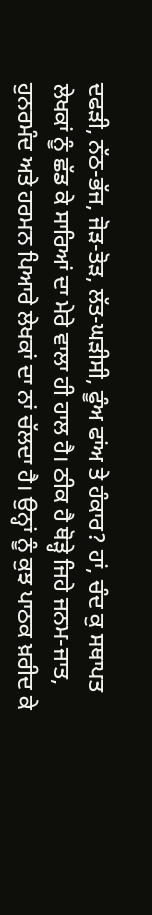ਦਫੜੀ, ਨੱਠ-ਭੱਜ, ਜੋੜ-ਤੋੜ, ਲੱਤ-ਘੜੀਸੀ, ਫੂੰਅ ਫਾਂਅ ਤੇ ਹੰਕਾਰ? ਹਾਂ, ਚੰਦ ਕੁ ਸਥਾਪਤ ਲੇਖਕਾਂ ਨੂੰ ਛੱਡ ਕੇ ਸਾਰਿਆਂ ਦਾ ਮੇਰੇ ਵਾਲਾ ਹੀ ਹਾਲ ਹੈ। ਠੀਕ ਹੈ ਥੋੜ੍ਹੇ ਜਿਹੇ ਜਨਮ-ਜਾਤ, ਹੁਨਰਮੰਦ ਅਤੇ ਹਰਮਨ ਪਿਆਰੇ ਲੇਖਕਾਂ ਦਾ ਨਾਂ ਚੱਲਦਾ ਹੈ। ਉਨ੍ਹਾਂ ਨੂੰ ਕੁਝ ਪਾਠਕ ਖ਼ਰੀਦ ਕੇ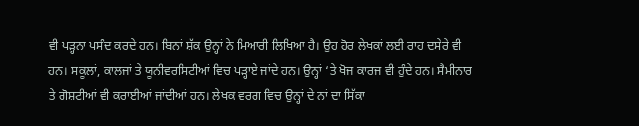ਵੀ ਪੜ੍ਹਨਾ ਪਸੰਦ ਕਰਦੇ ਹਨ। ਬਿਨਾਂ ਸ਼ੱਕ ਉਨ੍ਹਾਂ ਨੇ ਮਿਆਰੀ ਲਿਖਿਆ ਹੈ। ਉਹ ਹੋਰ ਲੇਖਕਾਂ ਲਈ ਰਾਹ ਦਸੇਰੇ ਵੀ ਹਨ। ਸਕੂਲਾਂ, ਕਾਲਜਾਂ ਤੇ ਯੂਨੀਵਰਸਿਟੀਆਂ ਵਿਚ ਪੜ੍ਹਾਏ ਜਾਂਦੇ ਹਨ। ਉਨ੍ਹਾਂ ‘ਤੇ ਖੋਜ ਕਾਰਜ ਵੀ ਹੁੰਦੇ ਹਨ। ਸੈਮੀਨਾਰ ਤੇ ਗੋਸ਼ਟੀਆਂ ਵੀ ਕਰਾਈਆਂ ਜਾਂਦੀਆਂ ਹਨ। ਲੇਖਕ ਵਰਗ ਵਿਚ ਉਨ੍ਹਾਂ ਦੇ ਨਾਂ ਦਾ ਸਿੱਕਾ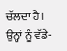ਚੱਲਦਾ ਹੈ। ਉਨ੍ਹਾਂ ਨੂੰ ਵੱਡੇ-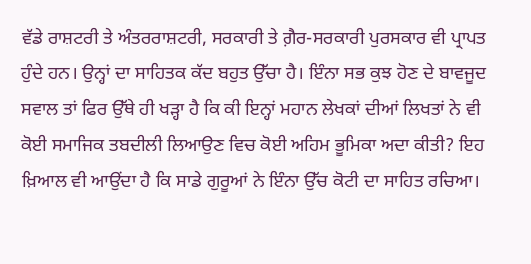ਵੱਡੇ ਰਾਸ਼ਟਰੀ ਤੇ ਅੰਤਰਰਾਸ਼ਟਰੀ, ਸਰਕਾਰੀ ਤੇ ਗ਼ੈਰ-ਸਰਕਾਰੀ ਪੁਰਸਕਾਰ ਵੀ ਪ੍ਰਾਪਤ ਹੁੰਦੇ ਹਨ। ਉਨ੍ਹਾਂ ਦਾ ਸਾਹਿਤਕ ਕੱਦ ਬਹੁਤ ਉੱਚਾ ਹੈ। ਇੰਨਾ ਸਭ ਕੁਝ ਹੋਣ ਦੇ ਬਾਵਜੂਦ ਸਵਾਲ ਤਾਂ ਫਿਰ ਉੱਥੇ ਹੀ ਖੜ੍ਹਾ ਹੈ ਕਿ ਕੀ ਇਨ੍ਹਾਂ ਮਹਾਨ ਲੇਖਕਾਂ ਦੀਆਂ ਲਿਖਤਾਂ ਨੇ ਵੀ ਕੋਈ ਸਮਾਜਿਕ ਤਬਦੀਲੀ ਲਿਆਉਣ ਵਿਚ ਕੋਈ ਅਹਿਮ ਭੂਮਿਕਾ ਅਦਾ ਕੀਤੀ? ਇਹ ਖ਼ਿਆਲ ਵੀ ਆਉਂਦਾ ਹੈ ਕਿ ਸਾਡੇ ਗੁਰੂਆਂ ਨੇ ਇੰਨਾ ਉੱਚ ਕੋਟੀ ਦਾ ਸਾਹਿਤ ਰਚਿਆ।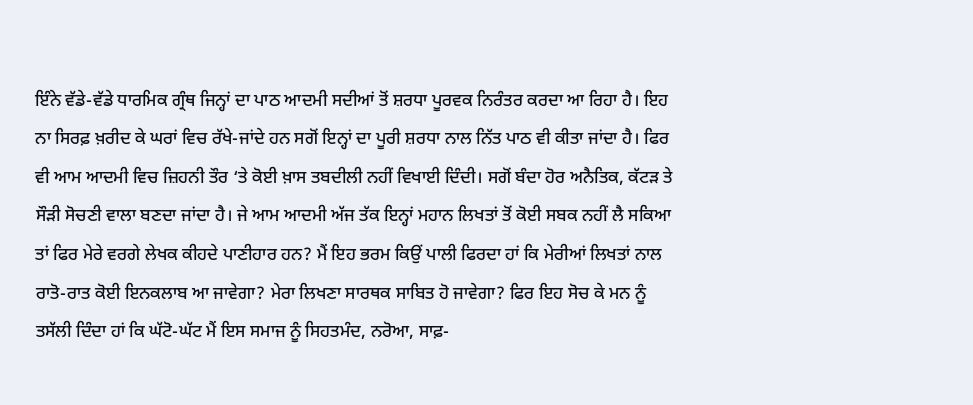ਇੰਨੇ ਵੱਡੇ-ਵੱਡੇ ਧਾਰਮਿਕ ਗ੍ਰੰਥ ਜਿਨ੍ਹਾਂ ਦਾ ਪਾਠ ਆਦਮੀ ਸਦੀਆਂ ਤੋਂ ਸ਼ਰਧਾ ਪੂਰਵਕ ਨਿਰੰਤਰ ਕਰਦਾ ਆ ਰਿਹਾ ਹੈ। ਇਹ ਨਾ ਸਿਰਫ਼ ਖ਼ਰੀਦ ਕੇ ਘਰਾਂ ਵਿਚ ਰੱਖੇ-ਜਾਂਦੇ ਹਨ ਸਗੋਂ ਇਨ੍ਹਾਂ ਦਾ ਪੂਰੀ ਸ਼ਰਧਾ ਨਾਲ ਨਿੱਤ ਪਾਠ ਵੀ ਕੀਤਾ ਜਾਂਦਾ ਹੈ। ਫਿਰ ਵੀ ਆਮ ਆਦਮੀ ਵਿਚ ਜ਼ਿਹਨੀ ਤੌਰ ‘ਤੇ ਕੋਈ ਖ਼ਾਸ ਤਬਦੀਲੀ ਨਹੀਂ ਵਿਖਾਈ ਦਿੰਦੀ। ਸਗੋਂ ਬੰਦਾ ਹੋਰ ਅਨੈਤਿਕ, ਕੱਟੜ ਤੇ ਸੌੜੀ ਸੋਚਣੀ ਵਾਲਾ ਬਣਦਾ ਜਾਂਦਾ ਹੈ। ਜੇ ਆਮ ਆਦਮੀ ਅੱਜ ਤੱਕ ਇਨ੍ਹਾਂ ਮਹਾਨ ਲਿਖਤਾਂ ਤੋਂ ਕੋਈ ਸਬਕ ਨਹੀਂ ਲੈ ਸਕਿਆ ਤਾਂ ਫਿਰ ਮੇਰੇ ਵਰਗੇ ਲੇਖਕ ਕੀਹਦੇ ਪਾਣੀਹਾਰ ਹਨ? ਮੈਂ ਇਹ ਭਰਮ ਕਿਉਂ ਪਾਲੀ ਫਿਰਦਾ ਹਾਂ ਕਿ ਮੇਰੀਆਂ ਲਿਖਤਾਂ ਨਾਲ ਰਾਤੋ-ਰਾਤ ਕੋਈ ਇਨਕਲਾਬ ਆ ਜਾਵੇਗਾ? ਮੇਰਾ ਲਿਖਣਾ ਸਾਰਥਕ ਸਾਬਿਤ ਹੋ ਜਾਵੇਗਾ? ਫਿਰ ਇਹ ਸੋਚ ਕੇ ਮਨ ਨੂੰ ਤਸੱਲੀ ਦਿੰਦਾ ਹਾਂ ਕਿ ਘੱਟੋ-ਘੱਟ ਮੈਂ ਇਸ ਸਮਾਜ ਨੂੰ ਸਿਹਤਮੰਦ, ਨਰੋਆ, ਸਾਫ਼-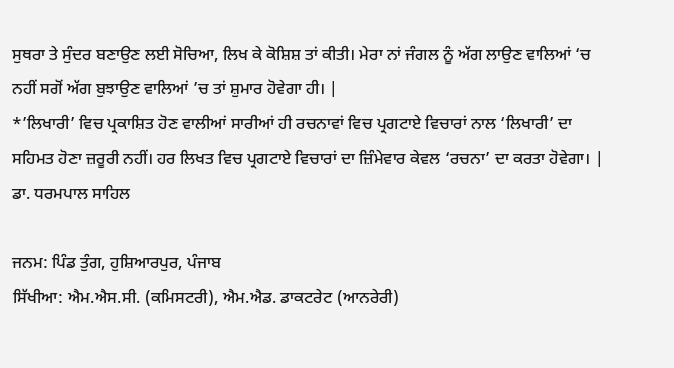ਸੁਥਰਾ ਤੇ ਸੁੰਦਰ ਬਣਾਉਣ ਲਈ ਸੋਚਿਆ, ਲਿਖ ਕੇ ਕੋਸ਼ਿਸ਼ ਤਾਂ ਕੀਤੀ। ਮੇਰਾ ਨਾਂ ਜੰਗਲ ਨੂੰ ਅੱਗ ਲਾਉਣ ਵਾਲਿਆਂ ‘ਚ ਨਹੀਂ ਸਗੋਂ ਅੱਗ ਬੁਝਾਉਣ ਵਾਲਿਆਂ ’ਚ ਤਾਂ ਸ਼ੁਮਾਰ ਹੋਵੇਗਾ ਹੀ। |
*’ਲਿਖਾਰੀ’ ਵਿਚ ਪ੍ਰਕਾਸ਼ਿਤ ਹੋਣ ਵਾਲੀਆਂ ਸਾਰੀਆਂ ਹੀ ਰਚਨਾਵਾਂ ਵਿਚ ਪ੍ਰਗਟਾਏ ਵਿਚਾਰਾਂ ਨਾਲ ‘ਲਿਖਾਰੀ’ ਦਾ ਸਹਿਮਤ ਹੋਣਾ ਜ਼ਰੂਰੀ ਨਹੀਂ। ਹਰ ਲਿਖਤ ਵਿਚ ਪ੍ਰਗਟਾਏ ਵਿਚਾਰਾਂ ਦਾ ਜ਼ਿੰਮੇਵਾਰ ਕੇਵਲ ‘ਰਚਨਾ’ ਦਾ ਕਰਤਾ ਹੋਵੇਗਾ। |
ਡਾ. ਧਰਮਪਾਲ ਸਾਹਿਲ

ਜਨਮ: ਪਿੰਡ ਤੁੰਗ, ਹੁਸ਼ਿਆਰਪੁਰ, ਪੰਜਾਬ
ਸਿੱਖੀਆ: ਐਮ.ਐਸ.ਸੀ. (ਕਮਿਸਟਰੀ), ਐਮ.ਐਡ. ਡਾਕਟਰੇਟ (ਆਨਰੇਰੀ)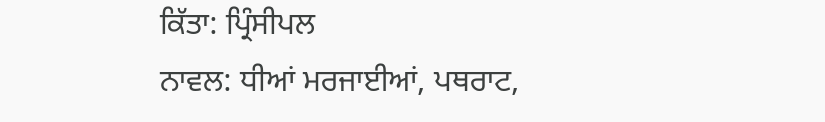ਕਿੱਤਾ: ਪ੍ਰਿੰਸੀਪਲ
ਨਾਵਲ: ਧੀਆਂ ਮਰਜਾਈਆਂ, ਪਥਰਾਟ,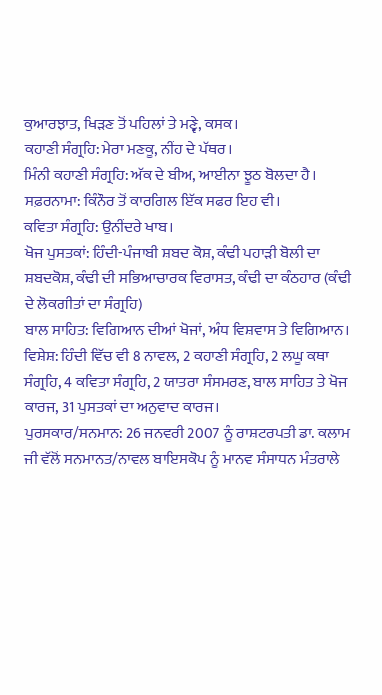ਕੁਆਰਝਾਤ, ਖਿੜਣ ਤੋਂ ਪਹਿਲਾਂ ਤੇ ਮਣ੍ਵੇ, ਕਸਕ।
ਕਹਾਣੀ ਸੰਗ੍ਰਹਿ: ਮੇਰਾ ਮਣਕੂ, ਨੀਂਹ ਦੇ ਪੱਥਰ।
ਮਿੰਨੀ ਕਹਾਣੀ ਸੰਗ੍ਰਹਿ: ਅੱਕ ਦੇ ਬੀਅ, ਆਈਨਾ ਝੂਠ ਬੋਲਦਾ ਹੈ।
ਸਫ਼ਰਨਾਮਾ: ਕਿੰਨੌਰ ਤੋਂ ਕਾਰਗਿਲ ਇੱਕ ਸਫਰ ਇਹ ਵੀ।
ਕਵਿਤਾ ਸੰਗ੍ਰਹਿ: ਉਨੀਂਦਰੇ ਖਾਬ।
ਖੋਜ ਪੁਸਤਕਾਂ: ਹਿੰਦੀ-ਪੰਜਾਬੀ ਸ਼ਬਦ ਕੋਸ਼, ਕੰਢੀ ਪਹਾੜੀ ਬੋਲੀ ਦਾ ਸ਼ਬਦਕੋਸ਼, ਕੰਢੀ ਦੀ ਸਭਿਆਚਾਰਕ ਵਿਰਾਸਤ, ਕੰਢੀ ਦਾ ਕੰਠਹਾਰ (ਕੰਢੀ ਦੇ ਲੋਕਗੀਤਾਂ ਦਾ ਸੰਗ੍ਰਹਿ)
ਬਾਲ ਸਾਹਿਤ: ਵਿਗਿਆਨ ਦੀਆਂ ਖੋਜਾਂ, ਅੰਧ ਵਿਸ਼ਵਾਸ ਤੇ ਵਿਗਿਆਨ।
ਵਿਸ਼ੇਸ਼: ਹਿੰਦੀ ਵਿੱਚ ਵੀ 8 ਨਾਵਲ, 2 ਕਹਾਣੀ ਸੰਗ੍ਰਹਿ, 2 ਲਘੂ ਕਥਾ ਸੰਗ੍ਰਹਿ, 4 ਕਵਿਤਾ ਸੰਗ੍ਰਹਿ, 2 ਯਾਤਰਾ ਸੰਸਮਰਣ, ਬਾਲ ਸਾਹਿਤ ਤੇ ਖੋਜ ਕਾਰਜ, 31 ਪੁਸਤਕਾਂ ਦਾ ਅਨੁਵਾਦ ਕਾਰਜ।
ਪੁਰਸਕਾਰ/ਸਨਮਾਨ: 26 ਜਨਵਰੀ 2007 ਨੂੰ ਰਾਸ਼ਟਰਪਤੀ ਡਾ. ਕਲਾਮ ਜੀ ਵੱਲੋਂ ਸਨਮਾਨਤ/ਨਾਵਲ ਬਾਇਸਕੋਪ ਨੂੰ ਮਾਨਵ ਸੰਸਾਧਨ ਮੰਤਰਾਲੇ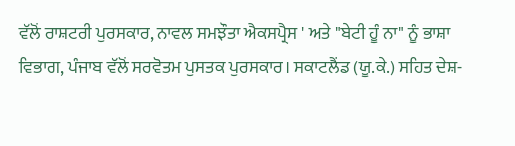ਵੱਲੋਂ ਰਾਸ਼ਟਰੀ ਪੁਰਸਕਾਰ, ਨਾਵਲ ਸਮਝੌਤਾ ਐਕਸਪ੍ਰੈਸ ' ਅਤੇ "ਬੇਟੀ ਹੂੰ ਨਾ" ਨੂੰ ਭਾਸ਼ਾ ਵਿਭਾਗ, ਪੰਜਾਬ ਵੱਲੋਂ ਸਰਵੋਤਮ ਪੁਸਤਕ ਪੁਰਸਕਾਰ। ਸਕਾਟਲੈਂਡ (ਯੂ.ਕੇ.) ਸਹਿਤ ਦੇਸ਼-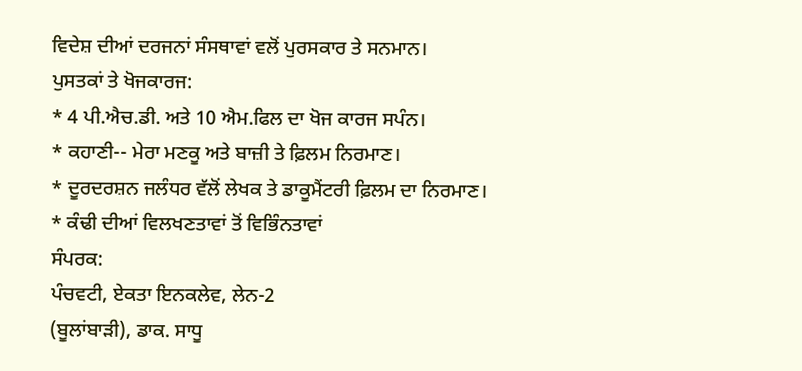ਵਿਦੇਸ਼ ਦੀਆਂ ਦਰਜਨਾਂ ਸੰਸਥਾਵਾਂ ਵਲੋਂ ਪੁਰਸਕਾਰ ਤੇ ਸਨਮਾਨ।
ਪੁਸਤਕਾਂ ਤੇ ਖੋਜਕਾਰਜ:
* 4 ਪੀ.ਐਚ.ਡੀ. ਅਤੇ 10 ਐਮ.ਫਿਲ ਦਾ ਖੋਜ ਕਾਰਜ ਸਪੰਨ।
* ਕਹਾਣੀ-- ਮੇਰਾ ਮਣਕੂ ਅਤੇ ਬਾਜ਼ੀ ਤੇ ਫ਼ਿਲਮ ਨਿਰਮਾਣ।
* ਦੂਰਦਰਸ਼ਨ ਜਲੰਧਰ ਵੱਲੋਂ ਲੇਖਕ ਤੇ ਡਾਕੂਮੈਂਟਰੀ ਫ਼ਿਲਮ ਦਾ ਨਿਰਮਾਣ।
* ਕੰਢੀ ਦੀਆਂ ਵਿਲਖਣਤਾਵਾਂ ਤੋਂ ਵਿਭਿੰਨਤਾਵਾਂ
ਸੰਪਰਕ:
ਪੰਚਵਟੀ, ਏਕਤਾ ਇਨਕਲੇਵ, ਲੇਨ-2
(ਬੂਲਾਂਬਾੜੀ), ਡਾਕ. ਸਾਧੂ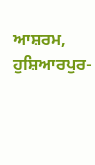ਆਸ਼ਰਮ,
ਹੁਸ਼ਿਆਰਪੁਰ-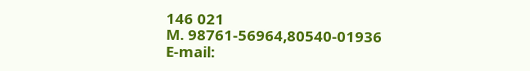146 021
M. 98761-56964,80540-01936
E-mail: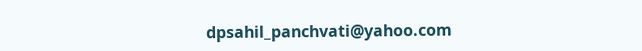dpsahil_panchvati@yahoo.com